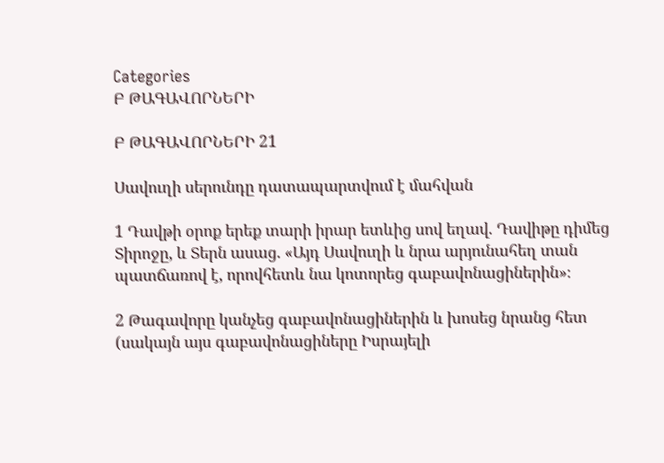Categories
Բ ԹԱԳԱՎՈՐՆԵՐԻ

Բ ԹԱԳԱՎՈՐՆԵՐԻ 21

Սավուղի սերունդը դատապարտվում է մահվան

1 Դավթի օրոք երեք տարի իրար ետևից սով եղավ. Դավիթը դիմեց Տիրոջը, և Տերն ասաց. «Այդ Սավուղի և նրա արյունահեղ տան պատճառով է, որովհետև նա կոտորեց գաբավոնացիներին»։

2 Թագավորը կանչեց գաբավոնացիներին և խոսեց նրանց հետ (սակայն այս գաբավոնացիները Իսրայելի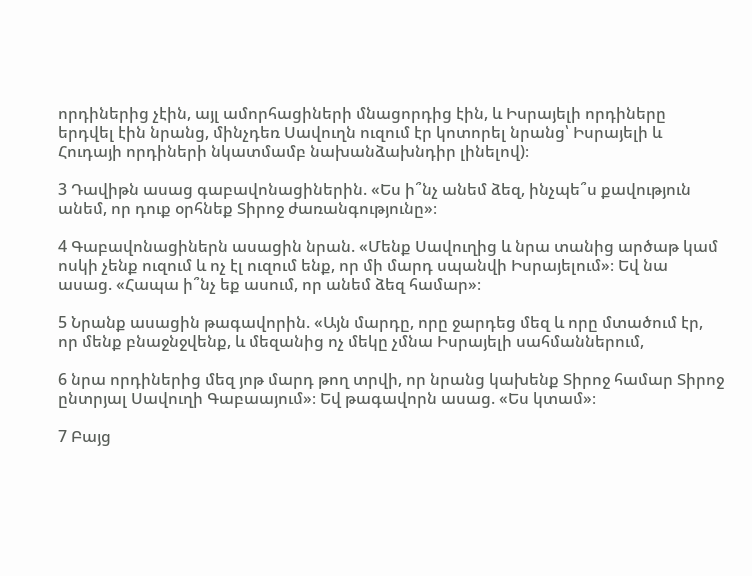որդիներից չէին, այլ ամորհացիների մնացորդից էին, և Իսրայելի որդիները երդվել էին նրանց, մինչդեռ Սավուղն ուզում էր կոտորել նրանց՝ Իսրայելի և Հուդայի որդիների նկատմամբ նախանձախնդիր լինելով)։

3 Դավիթն ասաց գաբավոնացիներին. «Ես ի՞նչ անեմ ձեզ, ինչպե՞ս քավություն անեմ, որ դուք օրհնեք Տիրոջ ժառանգությունը»։

4 Գաբավոնացիներն ասացին նրան. «Մենք Սավուղից և նրա տանից արծաթ կամ ոսկի չենք ուզում և ոչ էլ ուզում ենք, որ մի մարդ սպանվի Իսրայելում»։ Եվ նա ասաց. «Հապա ի՞նչ եք ասում, որ անեմ ձեզ համար»։

5 Նրանք ասացին թագավորին. «Այն մարդը, որը ջարդեց մեզ և որը մտածում էր, որ մենք բնաջնջվենք, և մեզանից ոչ մեկը չմնա Իսրայելի սահմաններում,

6 նրա որդիներից մեզ յոթ մարդ թող տրվի, որ նրանց կախենք Տիրոջ համար Տիրոջ ընտրյալ Սավուղի Գաբաայում»։ Եվ թագավորն ասաց. «Ես կտամ»։

7 Բայց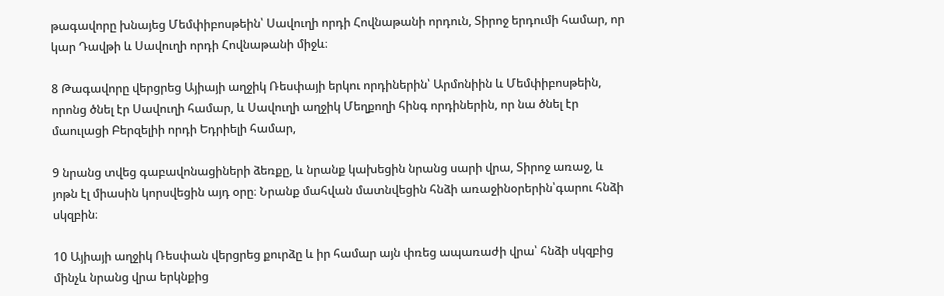թագավորը խնայեց Մեմփիբոսթեին՝ Սավուղի որդի Հովնաթանի որդուն, Տիրոջ երդումի համար, որ կար Դավթի և Սավուղի որդի Հովնաթանի միջև։

8 Թագավորը վերցրեց Այիայի աղջիկ Ռեսփայի երկու որդիներին՝ Արմոնիին և Մեմփիբոսթեին, որոնց ծնել էր Սավուղի համար, և Սավուղի աղջիկ Մեղքողի հինգ որդիներին, որ նա ծնել էր մաուլացի Բերզելիի որդի Եդրիելի համար,

9 նրանց տվեց գաբավոնացիների ձեռքը, և նրանք կախեցին նրանց սարի վրա, Տիրոջ առաջ, և յոթն էլ միասին կորսվեցին այդ օրը։ Նրանք մահվան մատնվեցին հնձի առաջինօրերին՝գարու հնձի սկզբին։

10 Այիայի աղջիկ Ռեսփան վերցրեց քուրձը և իր համար այն փռեց ապառաժի վրա՝ հնձի սկզբից մինչև նրանց վրա երկնքից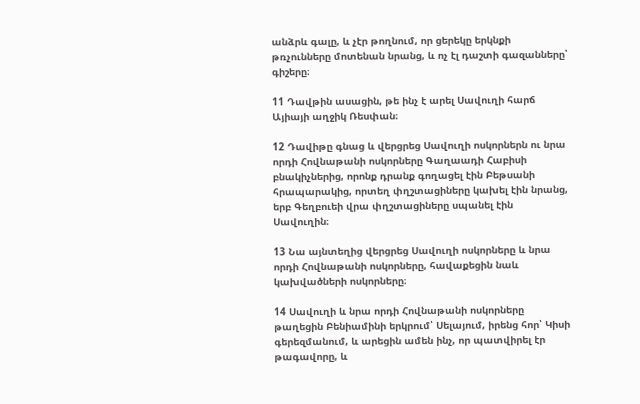անձրև գալը, և չէր թողնում, որ ցերեկը երկնքի թռչունները մոտենան նրանց, և ոչ էլ դաշտի գազանները՝ գիշերը։

11 Դավթին ասացին, թե ինչ է արել Սավուղի հարճ Այիայի աղջիկ Ռեսփան։

12 Դավիթը գնաց և վերցրեց Սավուղի ոսկորներն ու նրա որդի Հովնաթանի ոսկորները Գաղաադի Հաբիսի բնակիչներից, որոնք դրանք գողացել էին Բեթսանի հրապարակից, որտեղ փղշտացիները կախել էին նրանց, երբ Գեղբուեի վրա փղշտացիները սպանել էին Սավուղին։

13 Նա այնտեղից վերցրեց Սավուղի ոսկորները և նրա որդի Հովնաթանի ոսկորները, հավաքեցին նաև կախվածների ոսկորները։

14 Սավուղի և նրա որդի Հովնաթանի ոսկորները թաղեցին Բենիամինի երկրում՝ Սելայում, իրենց հոր՝ Կիսի գերեզմանում, և արեցին ամեն ինչ, որ պատվիրել էր թագավորը, և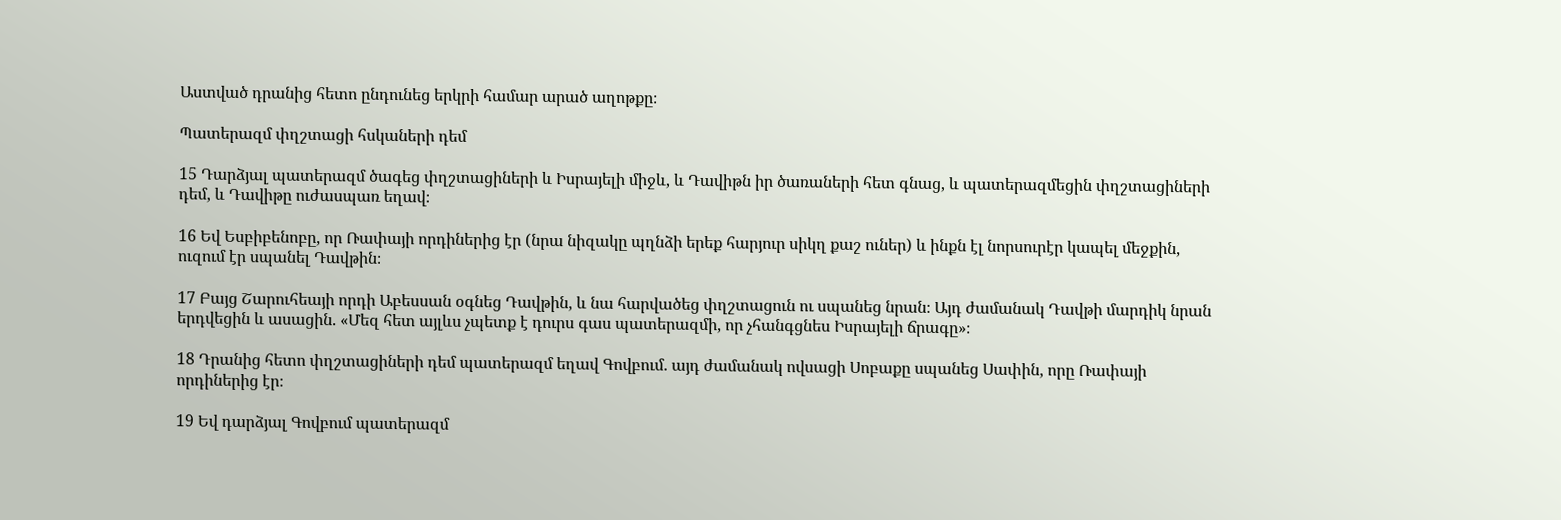Աստված դրանից հետո ընդունեց երկրի համար արած աղոթքը։

Պատերազմ փղշտացի հսկաների դեմ

15 Դարձյալ պատերազմ ծագեց փղշտացիների և Իսրայելի միջև, և Դավիթն իր ծառաների հետ գնաց, և պատերազմեցին փղշտացիների դեմ, և Դավիթը ուժասպառ եղավ։

16 Եվ Եսբիբենոբը, որ Ռափայի որդիներից էր (նրա նիզակը պղնձի երեք հարյուր սիկղ քաշ ուներ) և ինքն էլ նորսուրէր կապել մեջքին, ուզում էր սպանել Դավթին։

17 Բայց Շարուհեայի որդի Աբեսսան օգնեց Դավթին, և նա հարվածեց փղշտացուն ու սպանեց նրան։ Այդ ժամանակ Դավթի մարդիկ նրան երդվեցին և ասացին. «Մեզ հետ այլևս չպետք է դուրս գաս պատերազմի, որ չհանգցնես Իսրայելի ճրագը»։

18 Դրանից հետո փղշտացիների դեմ պատերազմ եղավ Գովբում. այդ ժամանակ ովսացի Սոբաքը սպանեց Սափին, որը Ռափայի որդիներից էր։

19 Եվ դարձյալ Գովբում պատերազմ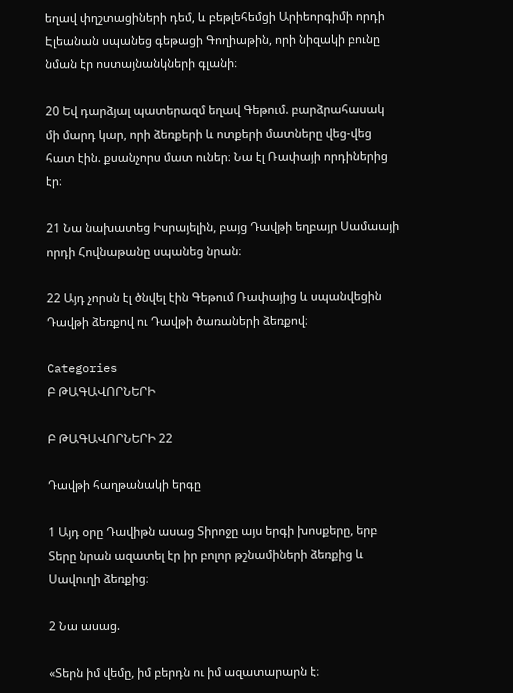եղավ փղշտացիների դեմ, և բեթլեհեմցի Արիեորգիմի որդի Էլեանան սպանեց գեթացի Գողիաթին, որի նիզակի բունը նման էր ոստայնանկների գլանի։

20 Եվ դարձյալ պատերազմ եղավ Գեթում. բարձրահասակ մի մարդ կար, որի ձեռքերի և ոտքերի մատները վեց-վեց հատ էին. քսանչորս մատ ուներ։ Նա էլ Ռափայի որդիներից էր։

21 Նա նախատեց Իսրայելին, բայց Դավթի եղբայր Սամաայի որդի Հովնաթանը սպանեց նրան։

22 Այդ չորսն էլ ծնվել էին Գեթում Ռափայից և սպանվեցին Դավթի ձեռքով ու Դավթի ծառաների ձեռքով։

Categories
Բ ԹԱԳԱՎՈՐՆԵՐԻ

Բ ԹԱԳԱՎՈՐՆԵՐԻ 22

Դավթի հաղթանակի երգը

1 Այդ օրը Դավիթն ասաց Տիրոջը այս երգի խոսքերը, երբ Տերը նրան ազատել էր իր բոլոր թշնամիների ձեռքից և Սավուղի ձեռքից։

2 Նա ասաց.

«Տերն իմ վեմը, իմ բերդն ու իմ ազատարարն է։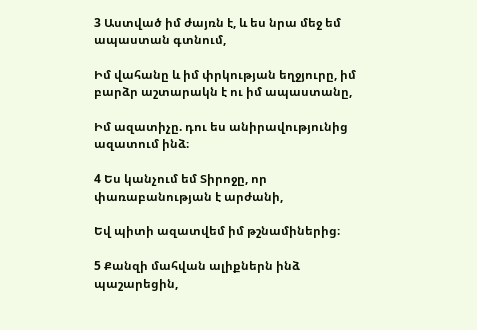3 Աստված իմ ժայռն է, և ես նրա մեջ եմ ապաստան գտնում,

Իմ վահանը և իմ փրկության եղջյուրը, իմ բարձր աշտարակն է ու իմ ապաստանը,

Իմ ազատիչը. դու ես անիրավությունից ազատում ինձ։

4 Ես կանչում եմ Տիրոջը, որ փառաբանության է արժանի,

Եվ պիտի ազատվեմ իմ թշնամիներից։

5 Քանզի մահվան ալիքներն ինձ պաշարեցին,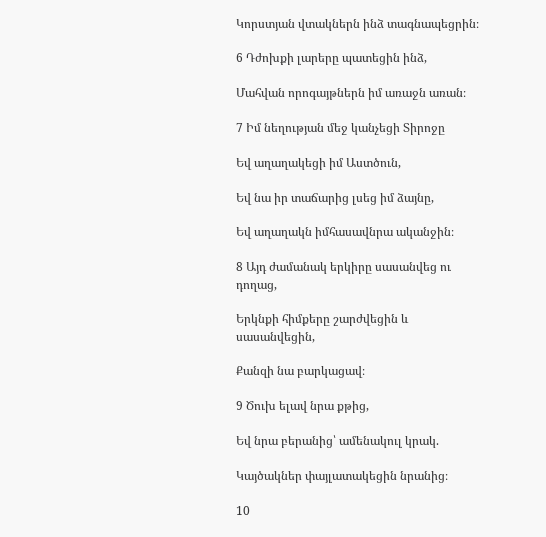Կորստյան վտակներն ինձ տագնապեցրին։

6 Դժոխքի լարերը պատեցին ինձ,

Մահվան որոգայթներն իմ առաջն առան։

7 Իմ նեղության մեջ կանչեցի Տիրոջը

Եվ աղաղակեցի իմ Աստծուն,

Եվ նա իր տաճարից լսեց իմ ձայնը,

Եվ աղաղակն իմհասավնրա ականջին։

8 Այդ ժամանակ երկիրը սասանվեց ու դողաց,

Երկնքի հիմքերը շարժվեցին և սասանվեցին,

Քանզի նա բարկացավ։

9 Ծուխ ելավ նրա քթից,

Եվ նրա բերանից՝ ամենակուլ կրակ.

Կայծակներ փայլատակեցին նրանից։

10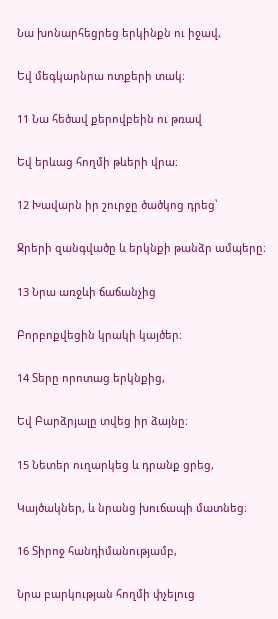Նա խոնարհեցրեց երկինքն ու իջավ,

Եվ մեգկարնրա ոտքերի տակ։

11 Նա հեծավ քերովբեին ու թռավ

Եվ երևաց հողմի թևերի վրա։

12 Խավարն իր շուրջը ծածկոց դրեց՝

Ջրերի զանգվածը և երկնքի թանձր ամպերը։

13 Նրա առջևի ճաճանչից

Բորբոքվեցին կրակի կայծեր։

14 Տերը որոտաց երկնքից,

Եվ Բարձրյալը տվեց իր ձայնը։

15 Նետեր ուղարկեց և դրանք ցրեց,

Կայծակներ, և նրանց խուճապի մատնեց։

16 Տիրոջ հանդիմանությամբ,

Նրա բարկության հողմի փչելուց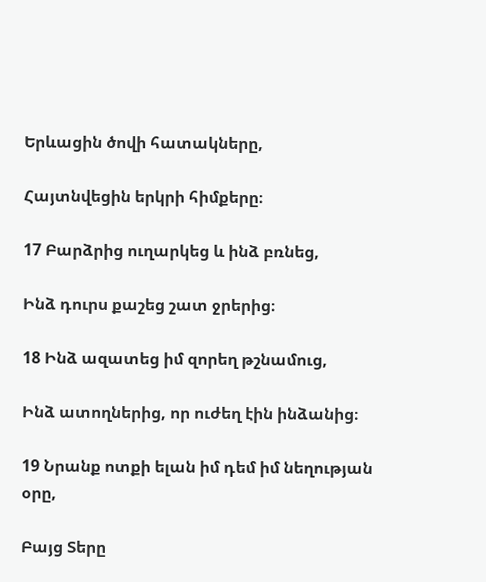Երևացին ծովի հատակները,

Հայտնվեցին երկրի հիմքերը։

17 Բարձրից ուղարկեց և ինձ բռնեց,

Ինձ դուրս քաշեց շատ ջրերից։

18 Ինձ ազատեց իմ զորեղ թշնամուց,

Ինձ ատողներից, որ ուժեղ էին ինձանից։

19 Նրանք ոտքի ելան իմ դեմ իմ նեղության օրը,

Բայց Տերը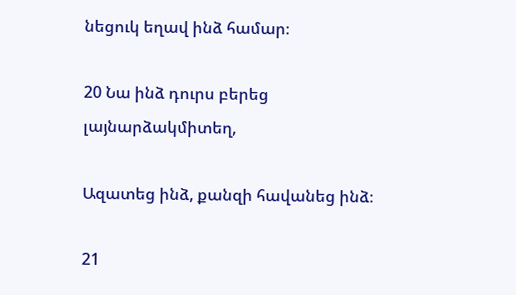նեցուկ եղավ ինձ համար։

20 Նա ինձ դուրս բերեց լայնարձակմիտեղ,

Ազատեց ինձ, քանզի հավանեց ինձ։

21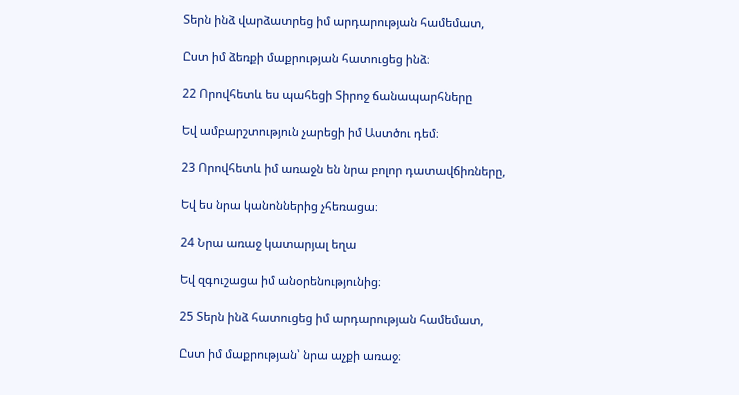Տերն ինձ վարձատրեց իմ արդարության համեմատ,

Ըստ իմ ձեռքի մաքրության հատուցեց ինձ։

22 Որովհետև ես պահեցի Տիրոջ ճանապարհները

Եվ ամբարշտություն չարեցի իմ Աստծու դեմ։

23 Որովհետև իմ առաջն են նրա բոլոր դատավճիռները,

Եվ ես նրա կանոններից չհեռացա։

24 Նրա առաջ կատարյալ եղա

Եվ զգուշացա իմ անօրենությունից։

25 Տերն ինձ հատուցեց իմ արդարության համեմատ,

Ըստ իմ մաքրության՝ նրա աչքի առաջ։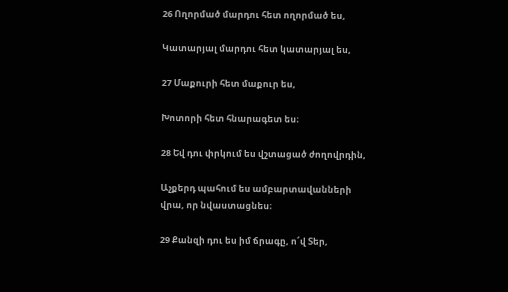26 Ողորմած մարդու հետ ողորմած ես,

Կատարյալ մարդու հետ կատարյալ ես,

27 Մաքուրի հետ մաքուր ես,

Խոտորի հետ հնարագետ ես։

28 Եվ դու փրկում ես վշտացած ժողովրդին,

Աչքերդ պահում ես ամբարտավանների վրա, որ նվաստացնես։

29 Քանզի դու ես իմ ճրագը, ո՜վ Տեր,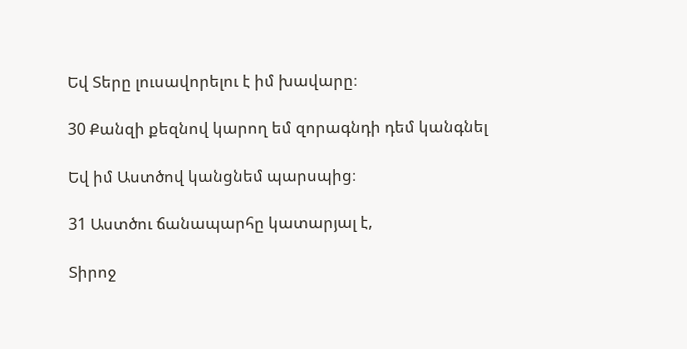Եվ Տերը լուսավորելու է իմ խավարը։

30 Քանզի քեզնով կարող եմ զորագնդի դեմ կանգնել

Եվ իմ Աստծով կանցնեմ պարսպից։

31 Աստծու ճանապարհը կատարյալ է,

Տիրոջ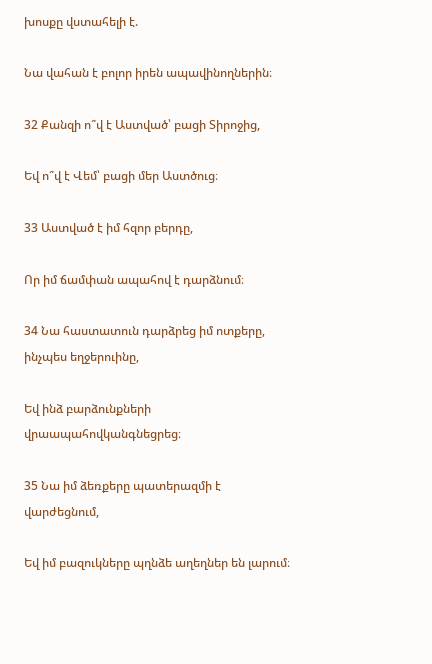խոսքը վստահելի է.

Նա վահան է բոլոր իրեն ապավինողներին։

32 Քանզի ո՞վ է Աստված՝ բացի Տիրոջից,

Եվ ո՞վ է Վեմ՝ բացի մեր Աստծուց։

33 Աստված է իմ հզոր բերդը,

Որ իմ ճամփան ապահով է դարձնում։

34 Նա հաստատուն դարձրեց իմ ոտքերը, ինչպես եղջերուինը,

Եվ ինձ բարձունքների վրաապահովկանգնեցրեց։

35 Նա իմ ձեռքերը պատերազմի է վարժեցնում,

Եվ իմ բազուկները պղնձե աղեղներ են լարում։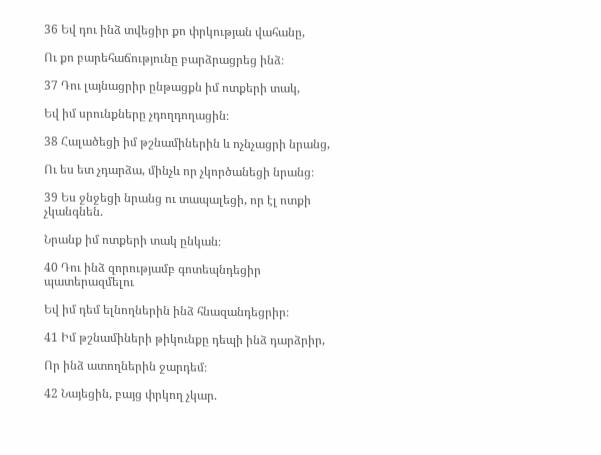36 Եվ դու ինձ տվեցիր քո փրկության վահանը,

Ու քո բարեհաճությունը բարձրացրեց ինձ։

37 Դու լայնացրիր ընթացքն իմ ոտքերի տակ,

Եվ իմ սրունքները չդողդողացին։

38 Հալածեցի իմ թշնամիներին և ոչնչացրի նրանց,

Ու ես ետ չդարձա, մինչև որ չկործանեցի նրանց։

39 Ես ջնջեցի նրանց ու տապալեցի, որ էլ ոտքի չկանգնեն.

Նրանք իմ ոտքերի տակ ընկան։

40 Դու ինձ զորությամբ գոտեպնդեցիր պատերազմելու

Եվ իմ դեմ ելնողներին ինձ հնազանդեցրիր։

41 Իմ թշնամիների թիկունքը դեպի ինձ դարձրիր,

Որ ինձ ատողներին ջարդեմ։

42 Նայեցին, բայց փրկող չկար.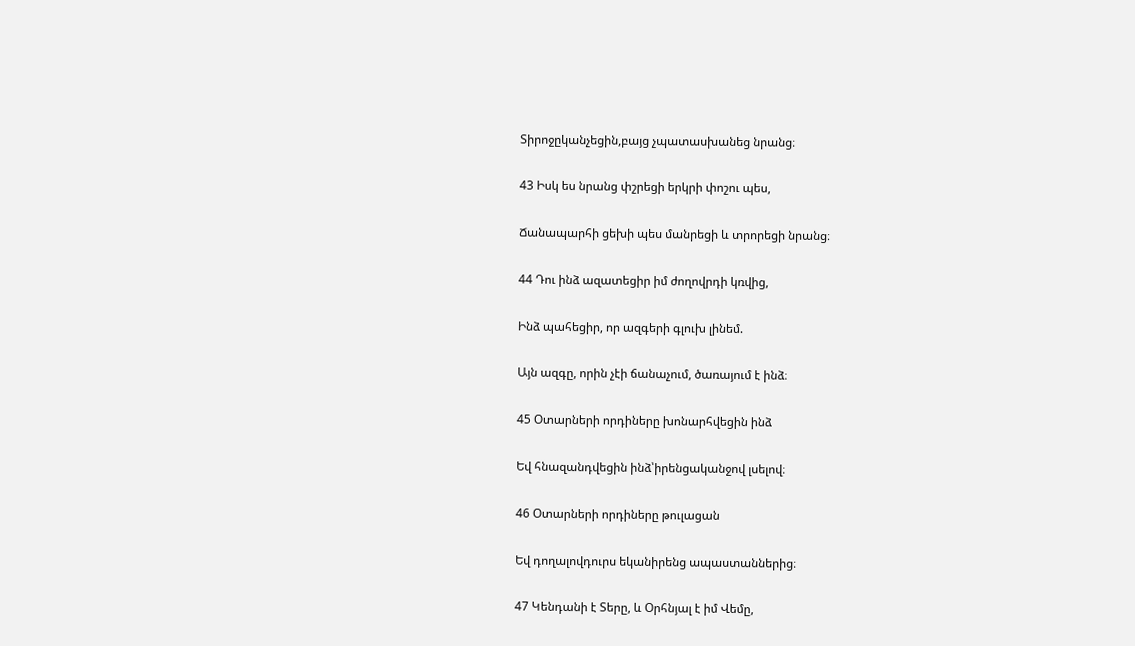Տիրոջըկանչեցին,բայց չպատասխանեց նրանց։

43 Իսկ ես նրանց փշրեցի երկրի փոշու պես,

Ճանապարհի ցեխի պես մանրեցի և տրորեցի նրանց։

44 Դու ինձ ազատեցիր իմ ժողովրդի կռվից,

Ինձ պահեցիր, որ ազգերի գլուխ լինեմ.

Այն ազգը, որին չէի ճանաչում, ծառայում է ինձ։

45 Օտարների որդիները խոնարհվեցին ինձ

Եվ հնազանդվեցին ինձ՝իրենցականջով լսելով։

46 Օտարների որդիները թուլացան

Եվ դողալովդուրս եկանիրենց ապաստաններից։

47 Կենդանի է Տերը, և Օրհնյալ է իմ Վեմը,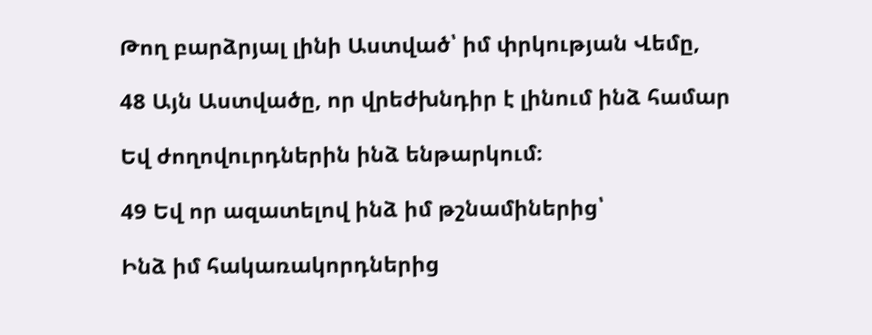Թող բարձրյալ լինի Աստված՝ իմ փրկության Վեմը,

48 Այն Աստվածը, որ վրեժխնդիր է լինում ինձ համար

Եվ ժողովուրդներին ինձ ենթարկում։

49 Եվ որ ազատելով ինձ իմ թշնամիներից՝

Ինձ իմ հակառակորդներից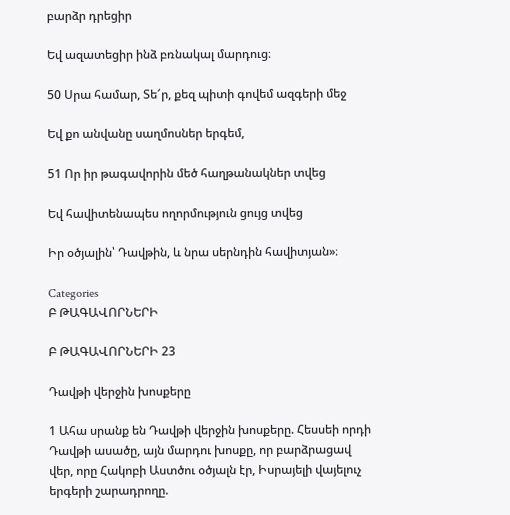բարձր դրեցիր

Եվ ազատեցիր ինձ բռնակալ մարդուց։

50 Սրա համար, Տե՜ր, քեզ պիտի գովեմ ազգերի մեջ

Եվ քո անվանը սաղմոսներ երգեմ,

51 Որ իր թագավորին մեծ հաղթանակներ տվեց

Եվ հավիտենապես ողորմություն ցույց տվեց

Իր օծյալին՝ Դավթին, և նրա սերնդին հավիտյան»։

Categories
Բ ԹԱԳԱՎՈՐՆԵՐԻ

Բ ԹԱԳԱՎՈՐՆԵՐԻ 23

Դավթի վերջին խոսքերը

1 Ահա սրանք են Դավթի վերջին խոսքերը. Հեսսեի որդի Դավթի ասածը, այն մարդու խոսքը, որ բարձրացավ վեր, որը Հակոբի Աստծու օծյալն էր, Իսրայելի վայելուչ երգերի շարադրողը.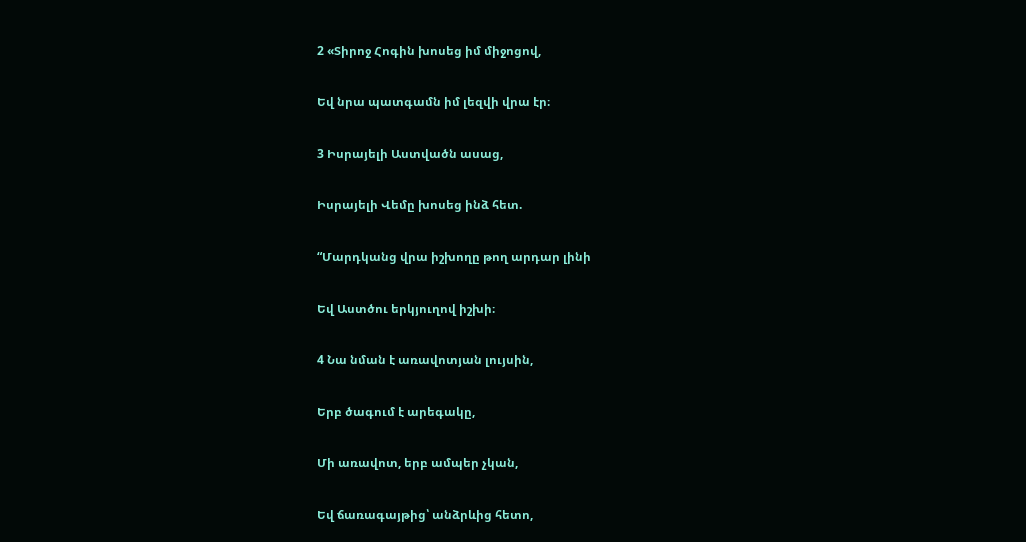2 «Տիրոջ Հոգին խոսեց իմ միջոցով,

Եվ նրա պատգամն իմ լեզվի վրա էր։

3 Իսրայելի Աստվածն ասաց,

Իսրայելի Վեմը խոսեց ինձ հետ.

“Մարդկանց վրա իշխողը թող արդար լինի

Եվ Աստծու երկյուղով իշխի։

4 Նա նման է առավոտյան լույսին,

Երբ ծագում է արեգակը,

Մի առավոտ, երբ ամպեր չկան,

Եվ ճառագայթից՝ անձրևից հետո,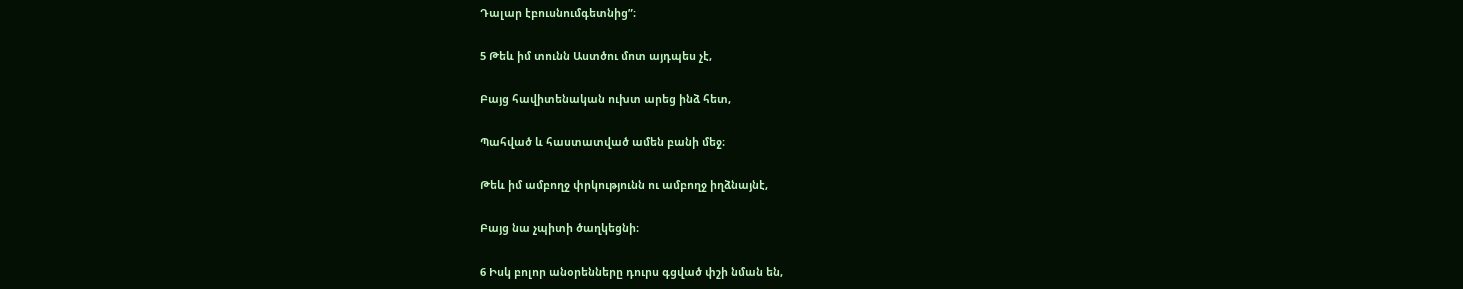Դալար էբուսնումգետնից”։

5 Թեև իմ տունն Աստծու մոտ այդպես չէ,

Բայց հավիտենական ուխտ արեց ինձ հետ,

Պահված և հաստատված ամեն բանի մեջ։

Թեև իմ ամբողջ փրկությունն ու ամբողջ իղձնայնէ,

Բայց նա չպիտի ծաղկեցնի։

6 Իսկ բոլոր անօրենները դուրս գցված փշի նման են,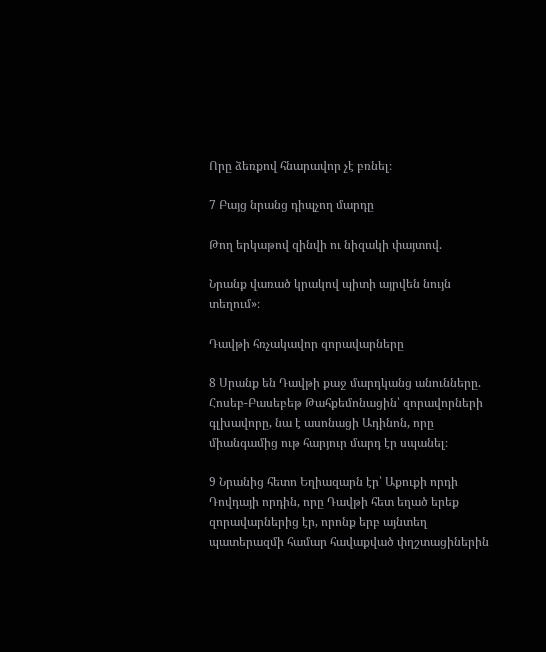Որը ձեռքով հնարավոր չէ բռնել։

7 Բայց նրանց դիպչող մարդը

Թող երկաթով զինվի ու նիզակի փայտով.

Նրանք վառած կրակով պիտի այրվեն նույն տեղում»։

Դավթի հռչակավոր զորավարները

8 Սրանք են Դավթի քաջ մարդկանց անունները. Հոսեբ-Բասեբեթ Թահքեմոնացին՝ զորավորների գլխավորը, նա է ասոնացի Ադինոն, որը միանգամից ութ հարյուր մարդ էր սպանել։

9 Նրանից հետո Եղիազարն էր՝ Աքուքի որդի Դովդայի որդին, որը Դավթի հետ եղած երեք զորավարներից էր, որոնք երբ այնտեղ պատերազմի համար հավաքված փղշտացիներին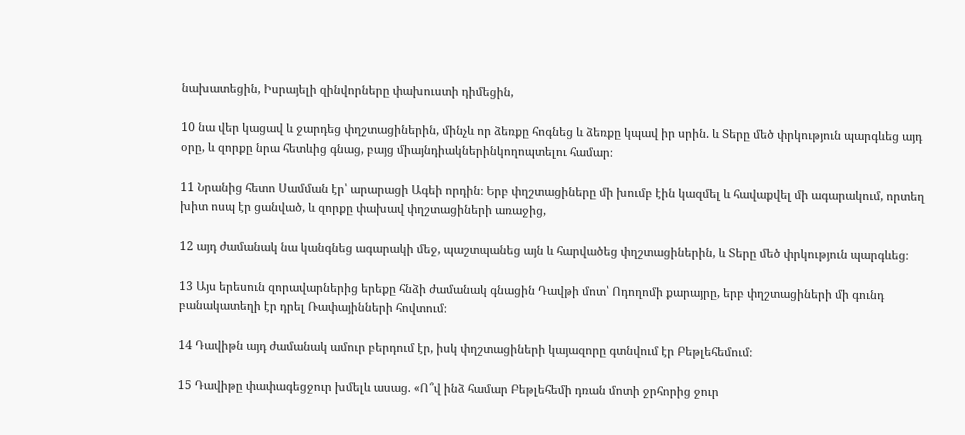նախատեցին, Իսրայելի զինվորները փախուստի դիմեցին,

10 նա վեր կացավ և ջարդեց փղշտացիներին, մինչև որ ձեռքը հոգնեց և ձեռքը կպավ իր սրին. և Տերը մեծ փրկություն պարգևեց այդ օրը, և զորքը նրա հետևից գնաց, բայց միայնդիակներինկողոպտելու համար։

11 Նրանից հետո Սամման էր՝ արարացի Ագեի որդին։ Երբ փղշտացիները մի խումբ էին կազմել և հավաքվել մի ագարակում, որտեղ խիտ ոսպ էր ցանված, և զորքը փախավ փղշտացիների առաջից,

12 այդ ժամանակ նա կանգնեց ագարակի մեջ, պաշտպանեց այն և հարվածեց փղշտացիներին, և Տերը մեծ փրկություն պարգևեց։

13 Այս երեսուն զորավարներից երեքը հնձի ժամանակ գնացին Դավթի մոտ՝ Ոդողոմի քարայրը, երբ փղշտացիների մի գունդ բանակատեղի էր դրել Ռափայինների հովտում։

14 Դավիթն այդ ժամանակ ամուր բերդում էր, իսկ փղշտացիների կայազորը գտնվում էր Բեթլեհեմում։

15 Դավիթը փափագեցջուր խմելև ասաց. «Ո՞վ ինձ համար Բեթլեհեմի դռան մոտի ջրհորից ջուր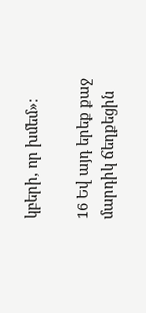կբերի, որ խմեմ»։

16 Եվ այդ երեք քաջ մարդիկ ճեղքեցին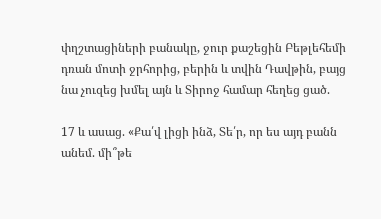փղշտացիների բանակը, ջուր քաշեցին Բեթլեհեմի դռան մոտի ջրհորից, բերին և տվին Դավթին, բայց նա չուզեց խմել այն և Տիրոջ համար հեղեց ցած.

17 և ասաց. «Քա՛վ լիցի ինձ, Տե՛ր, որ ես այդ բանն անեմ. մի՞թե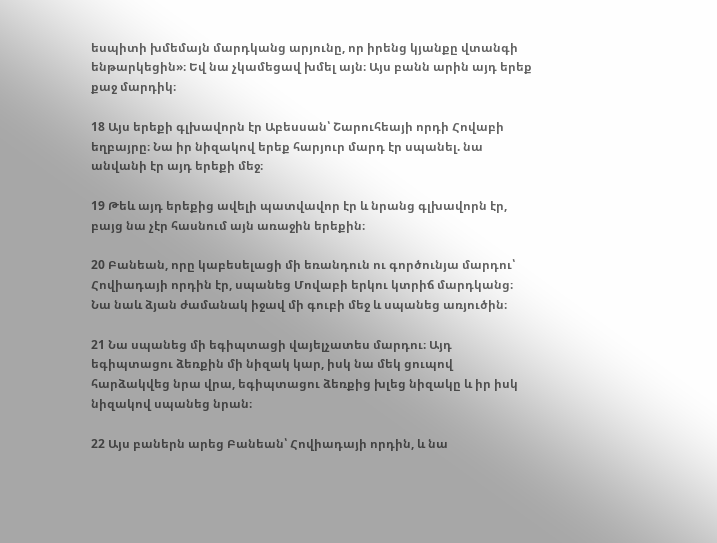եսպիտի խմեմայն մարդկանց արյունը, որ իրենց կյանքը վտանգի ենթարկեցին»։ Եվ նա չկամեցավ խմել այն։ Այս բանն արին այդ երեք քաջ մարդիկ։

18 Այս երեքի գլխավորն էր Աբեսսան՝ Շարուհեայի որդի Հովաբի եղբայրը։ Նա իր նիզակով երեք հարյուր մարդ էր սպանել. նա անվանի էր այդ երեքի մեջ։

19 Թեև այդ երեքից ավելի պատվավոր էր և նրանց գլխավորն էր, բայց նա չէր հասնում այն առաջին երեքին։

20 Բանեան, որը կաբեսելացի մի եռանդուն ու գործունյա մարդու՝ Հովիադայի որդին էր, սպանեց Մովաբի երկու կտրիճ մարդկանց։ Նա նաև ձյան ժամանակ իջավ մի գուբի մեջ և սպանեց առյուծին։

21 Նա սպանեց մի եգիպտացի վայելչատես մարդու։ Այդ եգիպտացու ձեռքին մի նիզակ կար, իսկ նա մեկ ցուպով հարձակվեց նրա վրա, եգիպտացու ձեռքից խլեց նիզակը և իր իսկ նիզակով սպանեց նրան։

22 Այս բաներն արեց Բանեան՝ Հովիադայի որդին, և նա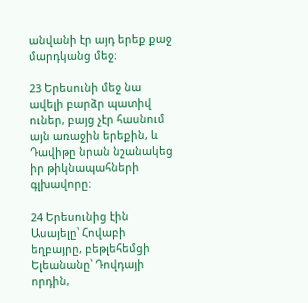անվանի էր այդ երեք քաջ մարդկանց մեջ։

23 Երեսունի մեջ նա ավելի բարձր պատիվ ուներ, բայց չէր հասնում այն առաջին երեքին, և Դավիթը նրան նշանակեց իր թիկնապահների գլխավորը։

24 Երեսունից էին Ասայելը՝ Հովաբի եղբայրը, բեթլեհեմցի Ելեանանը՝ Դովդայի որդին,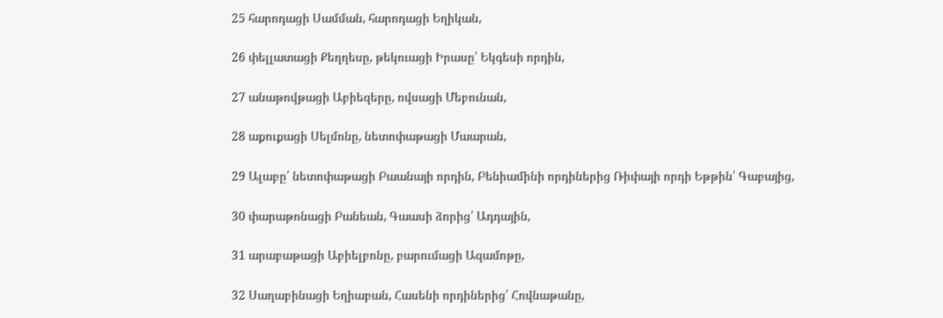25 հարոդացի Սամման, հարոդացի Եղիկան,

26 փելլատացի Քեղղեսը, թեկուացի Իրասը՝ Եկգեսի որդին,

27 անաթովթացի Աբիեզերը, ովսացի Մեբունան,

28 աքուքացի Սելմոնը, նետոփաթացի Մաարան,

29 Ալաբը՝ նետոփաթացի Բաանայի որդին, Բենիամինի որդիներից Ռիփայի որդի Եթթին՝ Գաբայից,

30 փարաթոնացի Բանեան, Գաասի ձորից՝ Ադդային,

31 արաբաթացի Աբիելբոնը, բարումացի Ազամոթը,

32 Սաղաբինացի Եղիաբան, Հասենի որդիներից՝ Հովնաթանը,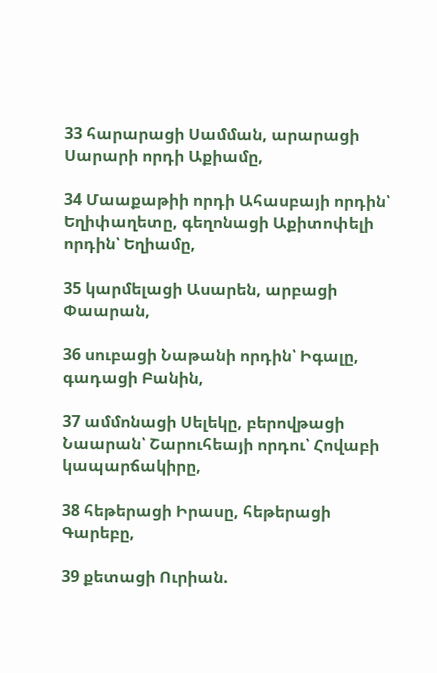33 հարարացի Սամման, արարացի Սարարի որդի Աքիամը,

34 Մաաքաթիի որդի Ահասբայի որդին՝ Եղիփաղետը, գեղոնացի Աքիտոփելի որդին՝ Եղիամը,

35 կարմելացի Ասարեն, արբացի Փաարան,

36 սուբացի Նաթանի որդին՝ Իգալը, գադացի Բանին,

37 ամմոնացի Սելեկը, բերովթացի Նաարան՝ Շարուհեայի որդու՝ Հովաբի կապարճակիրը,

38 հեթերացի Իրասը, հեթերացի Գարեբը,

39 քետացի Ուրիան.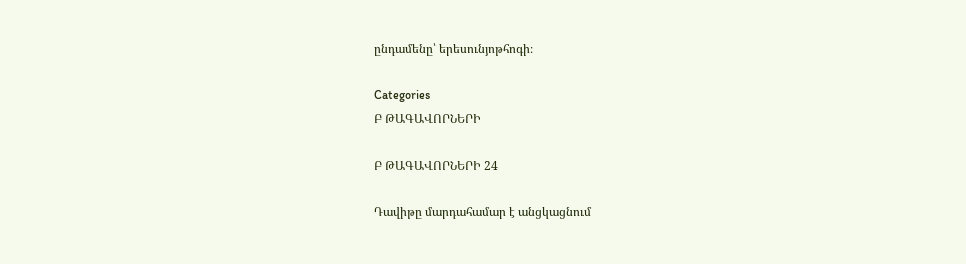ընդամենը՝ երեսունյոթհոգի։

Categories
Բ ԹԱԳԱՎՈՐՆԵՐԻ

Բ ԹԱԳԱՎՈՐՆԵՐԻ 24

Դավիթը մարդահամար է անցկացնում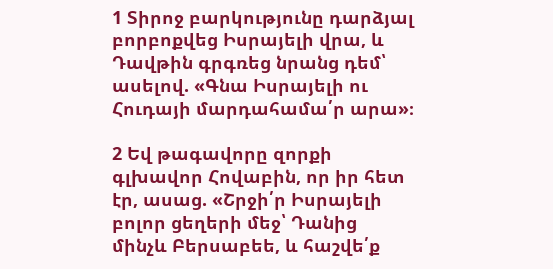1 Տիրոջ բարկությունը դարձյալ բորբոքվեց Իսրայելի վրա, և Դավթին գրգռեց նրանց դեմ՝ ասելով. «Գնա Իսրայելի ու Հուդայի մարդահամա՛ր արա»։

2 Եվ թագավորը զորքի գլխավոր Հովաբին, որ իր հետ էր, ասաց. «Շրջի՛ր Իսրայելի բոլոր ցեղերի մեջ՝ Դանից մինչև Բերսաբեե, և հաշվե՛ք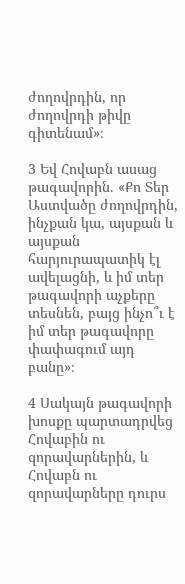ժողովրդին, որ ժողովրդի թիվը գիտենամ»։

3 Եվ Հովաբն ասաց թագավորին. «Քո Տեր Աստվածը ժողովրդին, ինչքան կա, այսքան և այսքան հարյուրապատիկ էլ ավելացնի, և իմ տեր թագավորի աչքերը տեսնեն, բայց ինչո՞ւ է իմ տեր թագավորը փափագում այդ բանը»։

4 Սակայն թագավորի խոսքը պարտադրվեց Հովաբին ու զորավարներին, և Հովաբն ու զորավարները դուրս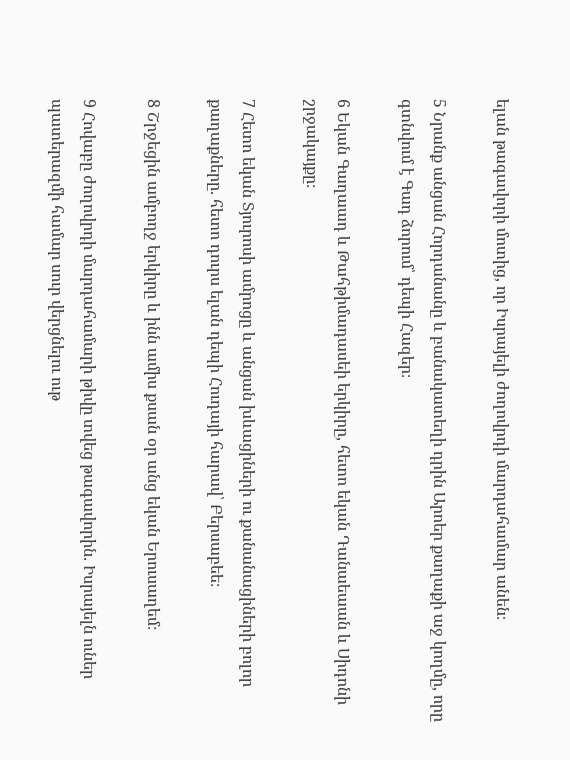ելան թագավորի մոտից, որ Իսրայելի ժողովրդի մարդահամար անեն։

5 Նրանք անցան Հորդանանը և բանակատեղի դրին Արոեր քաղաքի աջ կողմը, որը գտնվում է Գադ ձորում՝ դեպի Հազեր։

6 Եկան Գաղաադ և Թահթիմադասեի երկիրը, հետո եկան Դանաեաան և Սիդոնի շրջակայքը։

7 Հետո եկան Տյուրոսի ամրոցը և անցան խևացիների ու քանանացիների բոլոր քաղաքները. հետո դուրս ելան դեպի Հուդայի հարավ՝ Բերսաբեե։

8 Շրջեցին ամբողջ երկիրը և ինն ամիս քսան օր անց եկան Երուսաղեմ։

9 Հովաբը ժողովրդի մարդահամարի թիվը տվեց թագավորին. Իսրայելն ուներ պատերազմի համար սուր վերցնելու ութ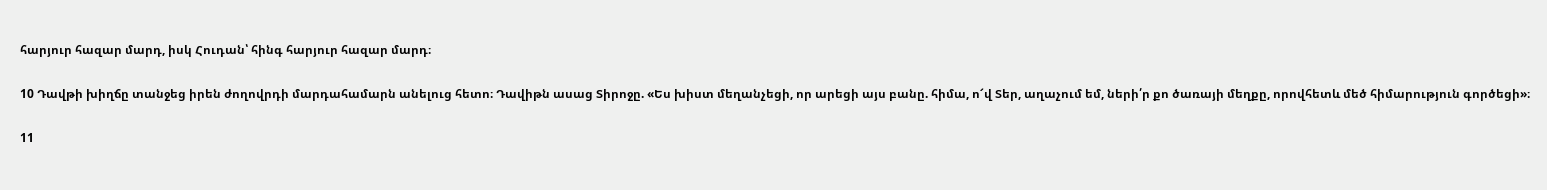հարյուր հազար մարդ, իսկ Հուդան՝ հինգ հարյուր հազար մարդ։

10 Դավթի խիղճը տանջեց իրեն ժողովրդի մարդահամարն անելուց հետո։ Դավիթն ասաց Տիրոջը. «Ես խիստ մեղանչեցի, որ արեցի այս բանը. հիմա, ո՜վ Տեր, աղաչում եմ, ների՛ր քո ծառայի մեղքը, որովհետև մեծ հիմարություն գործեցի»։

11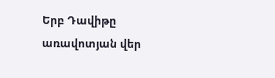Երբ Դավիթը առավոտյան վեր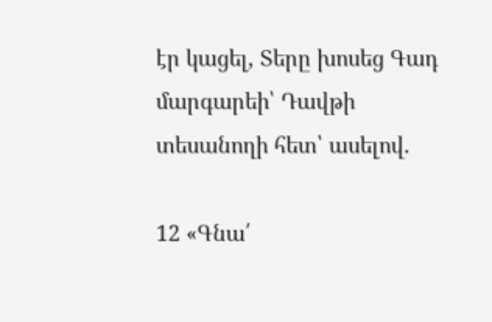էր կացել, Տերը խոսեց Գադ մարգարեի՝ Դավթի տեսանողի հետ՝ ասելով.

12 «Գնա՛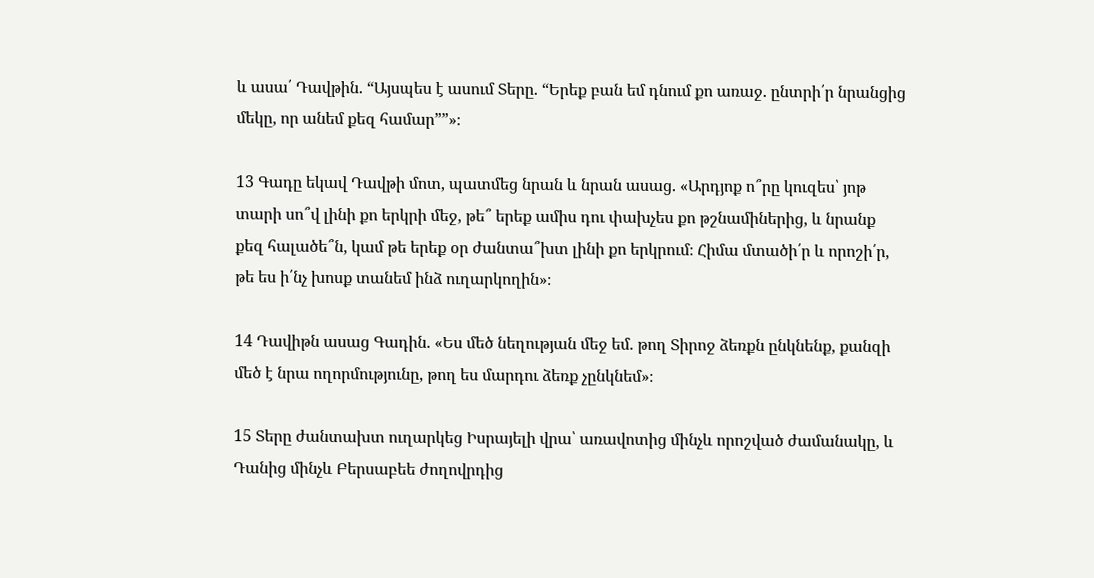և ասա՛ Դավթին. “Այսպես է ասում Տերը. “Երեք բան եմ դնում քո առաջ. ընտրի՛ր նրանցից մեկը, որ անեմ քեզ համար””»։

13 Գադը եկավ Դավթի մոտ, պատմեց նրան և նրան ասաց. «Արդյոք ո՞րը կուզես՝ յոթ տարի սո՞վ լինի քո երկրի մեջ, թե՞ երեք ամիս դու փախչես քո թշնամիներից, և նրանք քեզ հալածե՞ն, կամ թե երեք օր ժանտա՞խտ լինի քո երկրում։ Հիմա մտածի՛ր և որոշի՛ր, թե ես ի՛նչ խոսք տանեմ ինձ ուղարկողին»։

14 Դավիթն ասաց Գադին. «Ես մեծ նեղության մեջ եմ. թող Տիրոջ ձեռքն ընկնենք, քանզի մեծ է նրա ողորմությունը, թող ես մարդու ձեռք չընկնեմ»։

15 Տերը ժանտախտ ուղարկեց Իսրայելի վրա՝ առավոտից մինչև որոշված ժամանակը, և Դանից մինչև Բերսաբեե ժողովրդից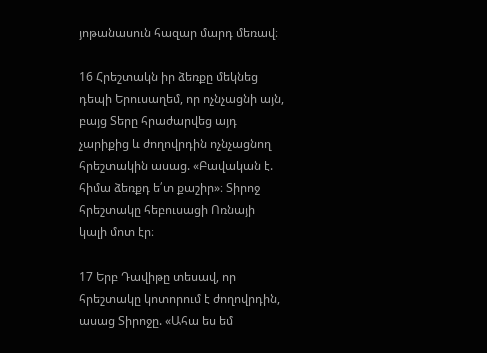յոթանասուն հազար մարդ մեռավ։

16 Հրեշտակն իր ձեռքը մեկնեց դեպի Երուսաղեմ, որ ոչնչացնի այն, բայց Տերը հրաժարվեց այդ չարիքից և ժողովրդին ոչնչացնող հրեշտակին ասաց. «Բավական է. հիմա ձեռքդ ե՛տ քաշիր»։ Տիրոջ հրեշտակը հեբուսացի Ոռնայի կալի մոտ էր։

17 Երբ Դավիթը տեսավ, որ հրեշտակը կոտորում է ժողովրդին, ասաց Տիրոջը. «Ահա ես եմ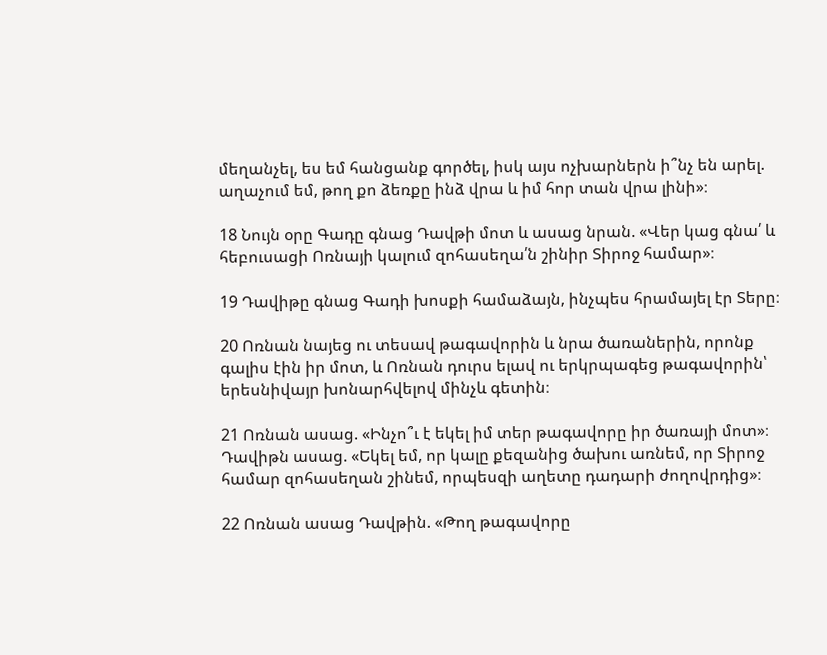մեղանչել, ես եմ հանցանք գործել, իսկ այս ոչխարներն ի՞նչ են արել. աղաչում եմ, թող քո ձեռքը ինձ վրա և իմ հոր տան վրա լինի»։

18 Նույն օրը Գադը գնաց Դավթի մոտ և ասաց նրան. «Վեր կաց գնա՛ և հեբուսացի Ոռնայի կալում զոհասեղա՛ն շինիր Տիրոջ համար»։

19 Դավիթը գնաց Գադի խոսքի համաձայն, ինչպես հրամայել էր Տերը։

20 Ոռնան նայեց ու տեսավ թագավորին և նրա ծառաներին, որոնք գալիս էին իր մոտ, և Ոռնան դուրս ելավ ու երկրպագեց թագավորին՝ երեսնիվայր խոնարհվելով մինչև գետին։

21 Ոռնան ասաց. «Ինչո՞ւ է եկել իմ տեր թագավորը իր ծառայի մոտ»։ Դավիթն ասաց. «Եկել եմ, որ կալը քեզանից ծախու առնեմ, որ Տիրոջ համար զոհասեղան շինեմ, որպեսզի աղետը դադարի ժողովրդից»։

22 Ոռնան ասաց Դավթին. «Թող թագավորը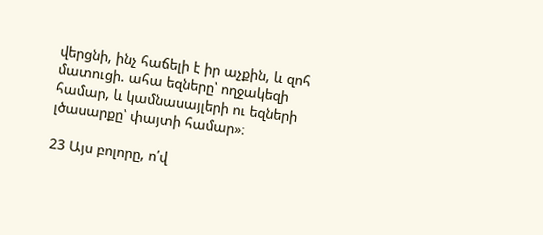վերցնի, ինչ հաճելի է իր աչքին, և զոհ մատուցի. ահա եզները՝ ողջակեզի համար, և կամնասայլերի ու եզների լծասարքը՝ փայտի համար»։

23 Այս բոլորը, ո՛վ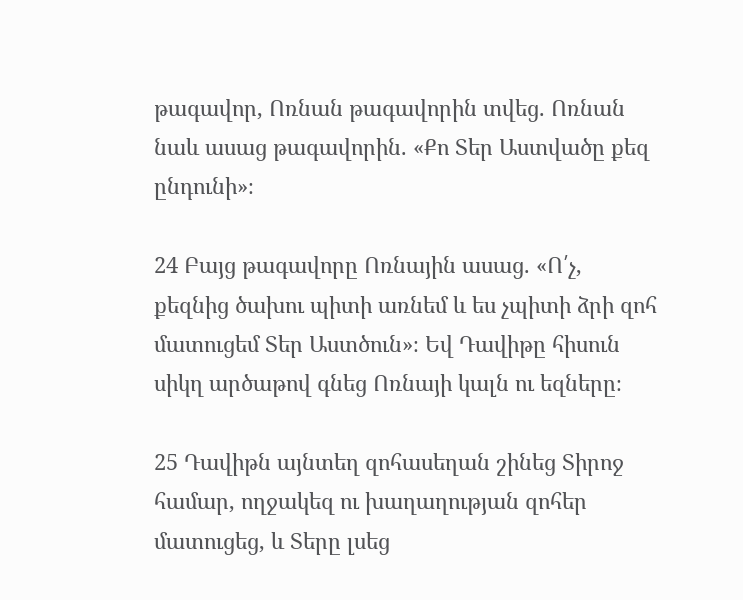թագավոր, Ոռնան թագավորին տվեց. Ոռնան նաև ասաց թագավորին. «Քո Տեր Աստվածը քեզ ընդունի»։

24 Բայց թագավորը Ոռնային ասաց. «Ո՛չ, քեզնից ծախու պիտի առնեմ և ես չպիտի ձրի զոհ մատուցեմ Տեր Աստծուն»։ Եվ Դավիթը հիսուն սիկղ արծաթով գնեց Ոռնայի կալն ու եզները։

25 Դավիթն այնտեղ զոհասեղան շինեց Տիրոջ համար, ողջակեզ ու խաղաղության զոհեր մատուցեց, և Տերը լսեց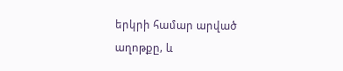երկրի համար արված աղոթքը, և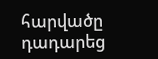հարվածը դադարեց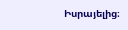Իսրայելից։